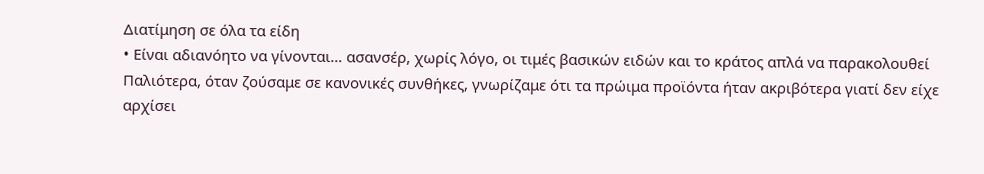Διατίμηση σε όλα τα είδη
• Είναι αδιανόητο να γίνονται… ασανσέρ, χωρίς λόγο, οι τιμές βασικών ειδών και το κράτος απλά να παρακολουθεί
Παλιότερα, όταν ζούσαμε σε κανονικές συνθήκες, γνωρίζαμε ότι τα πρώιμα προϊόντα ήταν ακριβότερα γιατί δεν είχε αρχίσει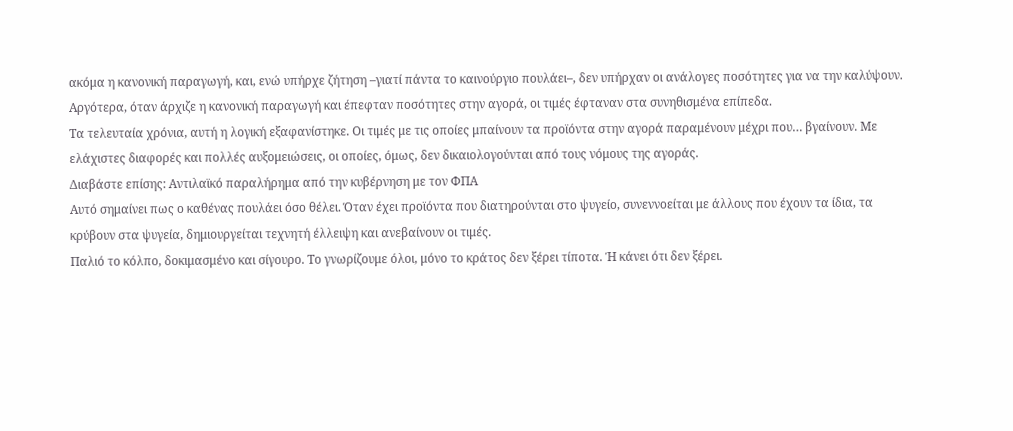ακόμα η κανονική παραγωγή, και, ενώ υπήρχε ζήτηση –γιατί πάντα το καινούργιο πουλάει–, δεν υπήρχαν οι ανάλογες ποσότητες για να την καλύψουν.
Αργότερα, όταν άρχιζε η κανονική παραγωγή και έπεφταν ποσότητες στην αγορά, οι τιμές έφταναν στα συνηθισμένα επίπεδα.
Τα τελευταία χρόνια, αυτή η λογική εξαφανίστηκε. Οι τιμές με τις οποίες μπαίνουν τα προϊόντα στην αγορά παραμένουν μέχρι που… βγαίνουν. Με ελάχιστες διαφορές και πολλές αυξομειώσεις, οι οποίες, όμως, δεν δικαιολογούνται από τους νόμους της αγοράς.
Διαβάστε επίσης: Αντιλαϊκό παραλήρημα από την κυβέρνηση με τον ΦΠΑ
Αυτό σημαίνει πως ο καθένας πουλάει όσο θέλει. Όταν έχει προϊόντα που διατηρούνται στο ψυγείο, συνεννοείται με άλλους που έχουν τα ίδια, τα κρύβουν στα ψυγεία, δημιουργείται τεχνητή έλλειψη και ανεβαίνουν οι τιμές.
Παλιό το κόλπο, δοκιμασμένο και σίγουρο. Το γνωρίζουμε όλοι, μόνο το κράτος δεν ξέρει τίποτα. Ή κάνει ότι δεν ξέρει.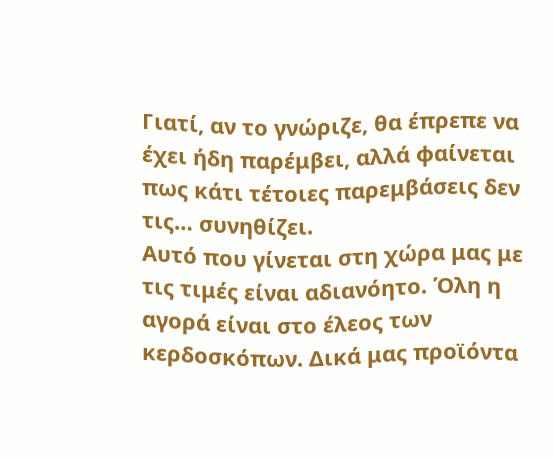Γιατί, αν το γνώριζε, θα έπρεπε να έχει ήδη παρέμβει, αλλά φαίνεται πως κάτι τέτοιες παρεμβάσεις δεν τις… συνηθίζει.
Αυτό που γίνεται στη χώρα μας με τις τιμές είναι αδιανόητο. Όλη η αγορά είναι στο έλεος των κερδοσκόπων. Δικά μας προϊόντα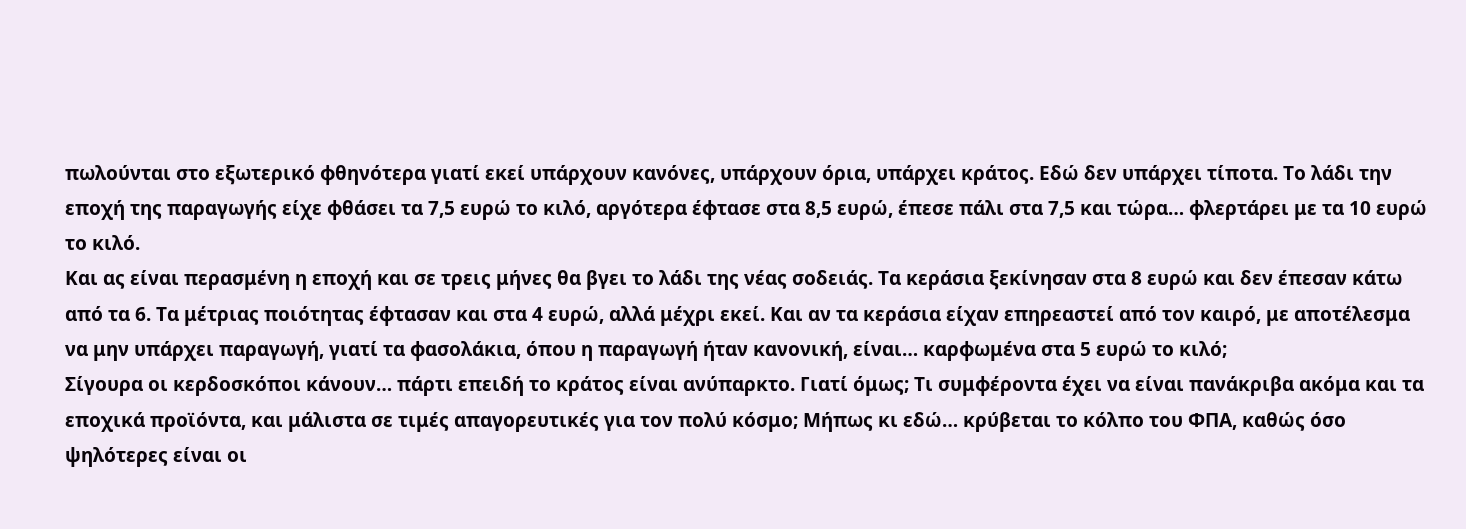πωλούνται στο εξωτερικό φθηνότερα γιατί εκεί υπάρχουν κανόνες, υπάρχουν όρια, υπάρχει κράτος. Εδώ δεν υπάρχει τίποτα. Το λάδι την εποχή της παραγωγής είχε φθάσει τα 7,5 ευρώ το κιλό, αργότερα έφτασε στα 8,5 ευρώ, έπεσε πάλι στα 7,5 και τώρα… φλερτάρει με τα 10 ευρώ το κιλό.
Και ας είναι περασμένη η εποχή και σε τρεις μήνες θα βγει το λάδι της νέας σοδειάς. Τα κεράσια ξεκίνησαν στα 8 ευρώ και δεν έπεσαν κάτω από τα 6. Τα μέτριας ποιότητας έφτασαν και στα 4 ευρώ, αλλά μέχρι εκεί. Και αν τα κεράσια είχαν επηρεαστεί από τον καιρό, με αποτέλεσμα να μην υπάρχει παραγωγή, γιατί τα φασολάκια, όπου η παραγωγή ήταν κανονική, είναι… καρφωμένα στα 5 ευρώ το κιλό;
Σίγουρα οι κερδοσκόποι κάνουν… πάρτι επειδή το κράτος είναι ανύπαρκτο. Γιατί όμως; Τι συμφέροντα έχει να είναι πανάκριβα ακόμα και τα εποχικά προϊόντα, και μάλιστα σε τιμές απαγορευτικές για τον πολύ κόσμο; Μήπως κι εδώ… κρύβεται το κόλπο του ΦΠΑ, καθώς όσο ψηλότερες είναι οι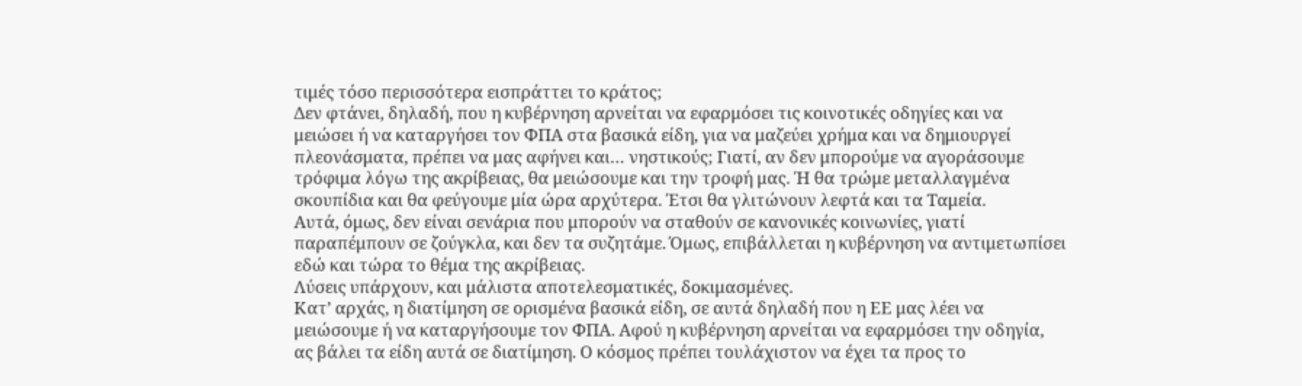τιμές τόσο περισσότερα εισπράττει το κράτος;
Δεν φτάνει, δηλαδή, που η κυβέρνηση αρνείται να εφαρμόσει τις κοινοτικές οδηγίες και να μειώσει ή να καταργήσει τον ΦΠΑ στα βασικά είδη, για να μαζεύει χρήμα και να δημιουργεί πλεονάσματα, πρέπει να μας αφήνει και… νηστικούς; Γιατί, αν δεν μπορούμε να αγοράσουμε τρόφιμα λόγω της ακρίβειας, θα μειώσουμε και την τροφή μας. Ή θα τρώμε μεταλλαγμένα σκουπίδια και θα φεύγουμε μία ώρα αρχύτερα. Έτσι θα γλιτώνουν λεφτά και τα Ταμεία.
Αυτά, όμως, δεν είναι σενάρια που μπορούν να σταθούν σε κανονικές κοινωνίες, γιατί παραπέμπουν σε ζούγκλα, και δεν τα συζητάμε. Όμως, επιβάλλεται η κυβέρνηση να αντιμετωπίσει εδώ και τώρα το θέμα της ακρίβειας.
Λύσεις υπάρχουν, και μάλιστα αποτελεσματικές, δοκιμασμένες.
Κατ’ αρχάς, η διατίμηση σε ορισμένα βασικά είδη, σε αυτά δηλαδή που η ΕΕ μας λέει να μειώσουμε ή να καταργήσουμε τον ΦΠΑ. Αφού η κυβέρνηση αρνείται να εφαρμόσει την οδηγία, ας βάλει τα είδη αυτά σε διατίμηση. Ο κόσμος πρέπει τουλάχιστον να έχει τα προς το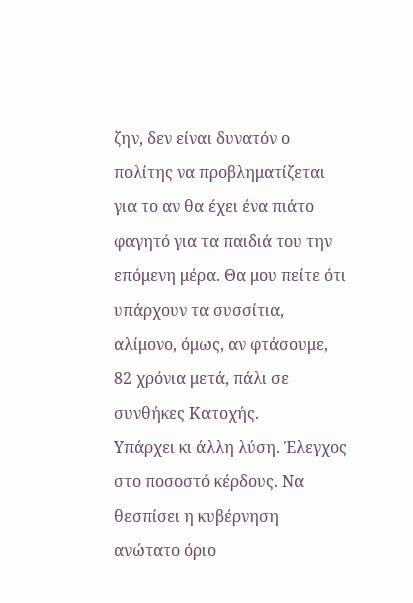ζην, δεν είναι δυνατόν ο πολίτης να προβληματίζεται για το αν θα έχει ένα πιάτο φαγητό για τα παιδιά του την επόμενη μέρα. Θα μου πείτε ότι υπάρχουν τα συσσίτια, αλίμονο, όμως, αν φτάσουμε, 82 χρόνια μετά, πάλι σε συνθήκες Κατοχής.
Υπάρχει κι άλλη λύση. Έλεγχος στο ποσοστό κέρδους. Να θεσπίσει η κυβέρνηση ανώτατο όριο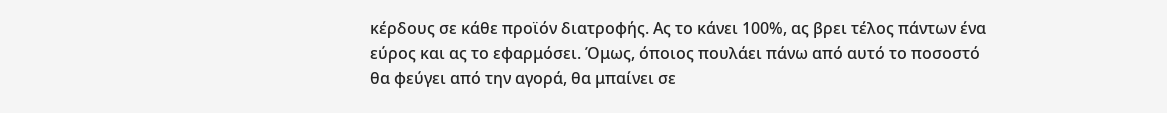κέρδους σε κάθε προϊόν διατροφής. Ας το κάνει 100%, ας βρει τέλος πάντων ένα εύρος και ας το εφαρμόσει. Όμως, όποιος πουλάει πάνω από αυτό το ποσοστό θα φεύγει από την αγορά, θα μπαίνει σε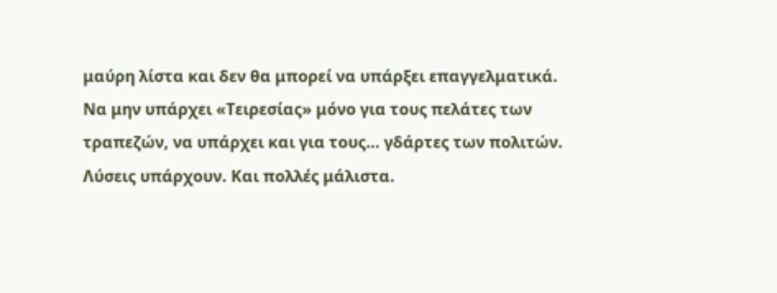μαύρη λίστα και δεν θα μπορεί να υπάρξει επαγγελματικά. Να μην υπάρχει «Τειρεσίας» μόνο για τους πελάτες των τραπεζών, να υπάρχει και για τους… γδάρτες των πολιτών.
Λύσεις υπάρχουν. Και πολλές μάλιστα.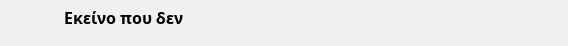Εκείνο που δεν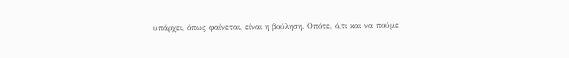υπάρχει, όπως φαίνεται, είναι η βούληση. Οπότε, ό,τι και να πούμε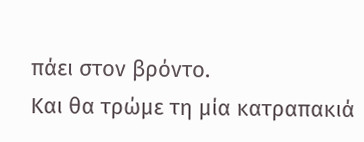πάει στον βρόντο.
Και θα τρώμε τη μία κατραπακιά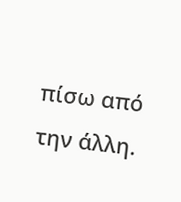πίσω από την άλλη.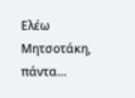Ελέω Μητσοτάκη, πάντα…